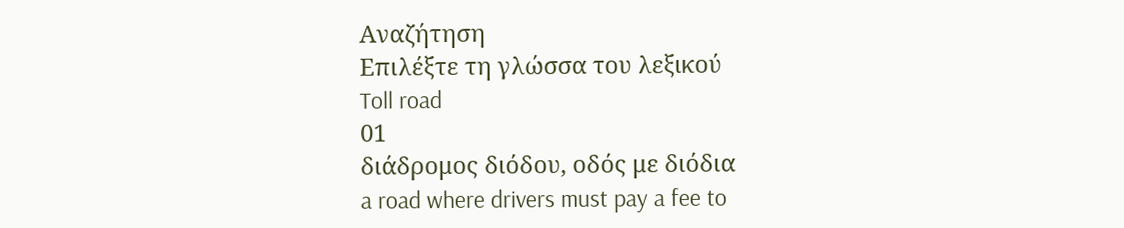Αναζήτηση
Επιλέξτε τη γλώσσα του λεξικού
Toll road
01
διάδρομος διόδου, οδός με διόδια
a road where drivers must pay a fee to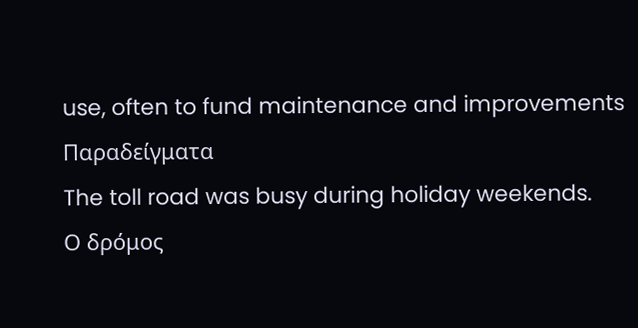use, often to fund maintenance and improvements
Παραδείγματα
The toll road was busy during holiday weekends.
Ο δρόμος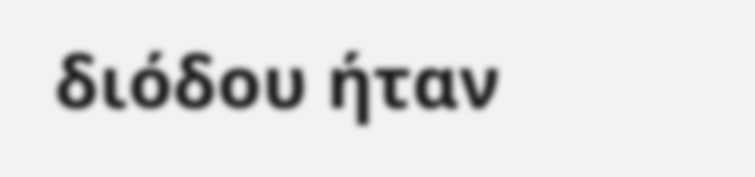διόδου ήταν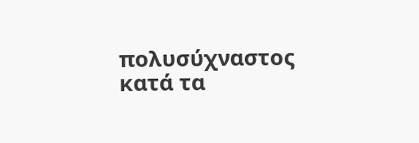πολυσύχναστος κατά τα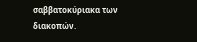σαββατοκύριακα των διακοπών.